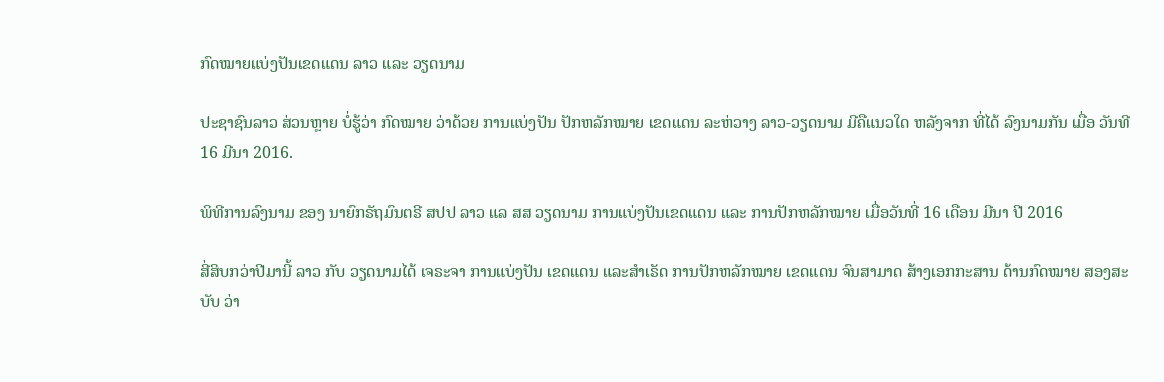ກົດໝາຍແບ່ງປັນເຂດແດນ ລາວ ແລະ ວຽດນາມ

ປະຊາຊົນລາວ ສ່ວນຫຼາຍ ບໍ່ຮູ້ວ່າ ກົດໝາຍ ວ່າດ້ວຍ ການແບ່ງປັນ ປັກຫລັກໝາຍ ເຂດແດນ ລະຫ່ວາງ ລາວ-ວຽດນາມ ມີຄືແນວໃດ ຫລັງຈາກ ທີ່ໄດ້ ລົງນາມກັນ ເມື່ອ ວັນທີ 16 ມີນາ 2016.

ພິທີການລົງນາມ ຂອງ ນາຍົກຣັຖມົນຕຣີ ສປປ ລາວ ແລ ສສ ວຽດນາມ ການແບ່ງປັນເຂດແດນ ແລະ ການປັກຫລັກໝາຍ ເມື່ອວັນທີ່ 16 ເດືອນ ມີນາ ປີ 2016

ສີ່ສິບກວ່າປີມານີ້ ລາວ ກັບ ວຽດນາມໄດ້ ເຈຣະຈາ ການແບ່ງປັນ ເຂດແດນ ແລະສໍາເຣັດ ການປັກຫລັກໝາຍ ເຂດແດນ ຈົນສາມາດ ສ້າງເອກກະສານ ດ້ານກົດໝາຍ ສອງສະບັບ ວ່າ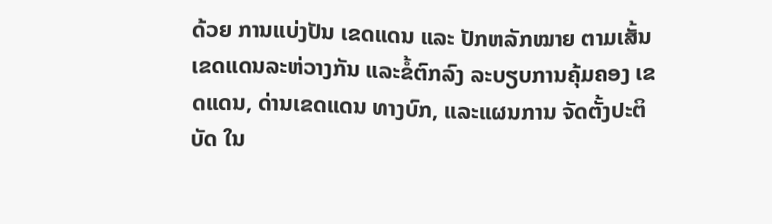ດ້ວຍ ການແບ່ງປັນ ເຂດແດນ ແລະ ປັກຫລັກໝາຍ ຕາມເສັ້ນ ເຂດແດນລະຫ່ວາງກັນ ແລະຂໍ້ຕົກລົງ ລະບຽບການຄຸ້ມຄອງ ເຂດແດນ, ດ່ານເຂດແດນ ທາງບົກ, ແລະແຜນການ ຈັດຕັ້ງປະຕິບັດ ໃນ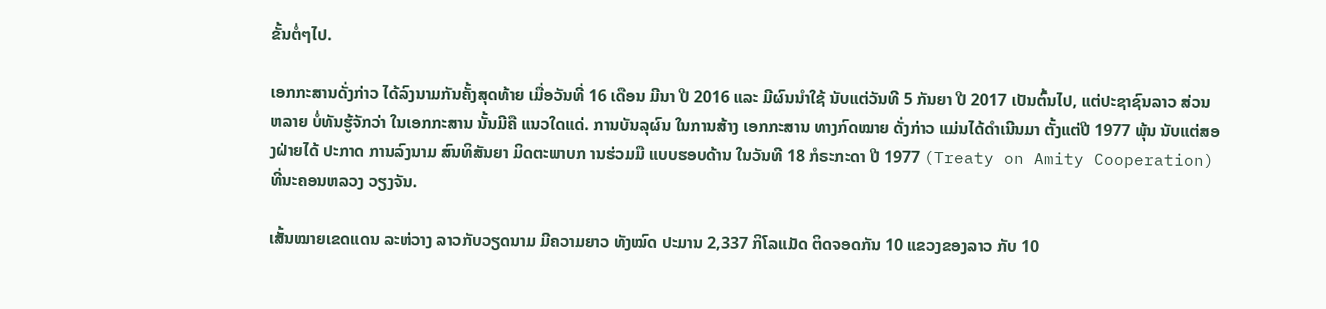ຂັ້ນຕໍ່ໆໄປ.

ເອກກະສານດັ່ງກ່າວ ໄດ້ລົງນາມກັນຄັ້ງສຸດທ້າຍ ເມື່ອວັນທີ່ 16 ເດືອນ ມີນາ ປີ 2016 ແລະ ມີຜົນນໍາໃຊ້ ນັບແຕ່ວັນທີ 5 ກັນຍາ ປີ 2017 ເປັນຕົ້ນໄປ, ແຕ່ປະຊາຊົນລາວ ສ່ວນຫລາຍ ບໍ່ທັນຮູ້ຈັກວ່າ ໃນເອກກະສານ ນັ້ນມີຄື ແນວໃດແດ່. ການບັນລຸຜົນ ໃນການສ້າງ ເອກກະສານ ທາງກົດໝາຍ ດັ່ງກ່າວ ແມ່ນໄດ້ດໍາເນີນມາ ຕັ້ງແຕ່ປີ 1977 ພຸ້ນ ນັບແຕ່ສອງຝ່າຍໄດ້ ປະກາດ ການລົງນາມ ສົນທິສັນຍາ ມິດຕະພາບກ ານຮ່ວມມື ແບບຮອບດ້ານ ໃນວັນທີ 18 ກໍຣະກະດາ ປີ 1977 (Treaty on Amity Cooperation) ທີ່ນະຄອນຫລວງ ວຽງຈັນ.

ເສັ້ນໝາຍເຂດແດນ ລະຫ່ວາງ ລາວກັບວຽດນາມ ມີຄວາມຍາວ ທັງໝົດ ປະມານ 2,337 ກິໂລແມັດ ຕິດຈອດກັນ 10 ແຂວງຂອງລາວ ກັບ 10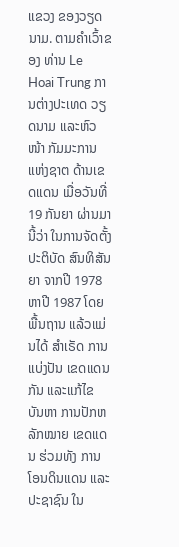ແຂວງ ຂອງວຽດນາມ. ຕາມຄໍາເວົ້າຂອງ ທ່ານ Le Hoai Trung ການຕ່າງປະເທດ ວຽດນາມ ແລະຫົວໜ້າ ກັມມະການ ແຫ່ງຊາຕ ດ້ານເຂດແດນ ເມື່ອວັນທີ່ 19 ກັນຍາ ຜ່ານມານີ້ວ່າ ໃນການຈັດຕັ້ງ ປະຕິບັດ ສົນທິສັນຍາ ຈາກປີ 1978 ຫາປີ 1987 ໂດຍພື້ນຖານ ແລ້ວແມ່ນໄດ້ ສໍາເຣັດ ການແບ່ງປັນ ເຂດແດນກັນ ແລະແກ້ໄຂ ບັນຫາ ການປັກຫລັກໝາຍ ເຂດແດນ ຮ່ວມທັງ ການ ໂອນດິນແດນ ແລະ ປະຊາຊົນ ໃນ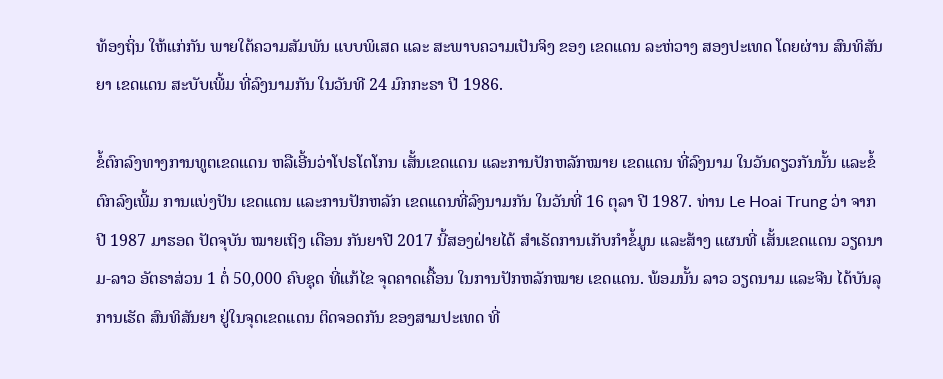ທ້ອງຖິ່ນ ໃຫ້ແກ່ກັນ ພາຍໃຕ້ຄວາມສັມພັນ ແບບພິເສດ ແລະ ສະພາບຄວາມເປັນຈິງ ຂອງ ເຂດແດນ ລະຫ່ວາງ ສອງປະເທດ ໂດຍຜ່ານ ສົນທິສັນຍາ ເຂດແດນ ສະບັບເພີ້ມ ທີ່ລົງນາມກັນ ໃນວັນທີ 24 ມົກກະຣາ ປີ 1986.

ຂໍ້ຕົກລົງທາງການທູຕເຂດແດນ ຫລືເອີ້ນວ່າໂປຣໂຕໂກນ ເສັ້ນເຂດແດນ ແລະການປັກຫລັກໝາຍ ເຂດແດນ ທີ່ລົງນາມ ໃນວັນດຽວກັນນັ້ນ ແລະຂໍ້ຕົກລົງເພີ້ມ ການແບ່ງປັນ ເຂດແດນ ແລະການປັກຫລັກ ເຂດແດນທີ່ລົງນາມກັນ ໃນວັນທີ່ 16 ຕຸລາ ປີ 1987. ທ່ານ Le Hoai Trung ວ່າ ຈາກປີ 1987 ມາຮອດ ປັດຈຸບັນ ໝາຍເຖິງ ເດືອນ ກັນຍາປີ 2017 ນີ້ສອງຝ່າຍໄດ້ ສໍາເຣັດການເກັບກໍາຂໍ້ມູນ ແລະສ້າງ ແຜນທີ່ ເສັ້ນເຂດແດນ ວຽດນາມ-ລາວ ອັຕຣາສ່ວນ 1 ຕໍ່ 50,000 ຄົບຊຸດ ທີ່ແກ້ໄຂ ຈຸດຄາດເຄື້ອນ ໃນການປັກຫລັກໝາຍ ເຂດແດນ. ພ້ອມນັ້ນ ລາວ ວຽດນາມ ແລະຈີນ ໄດ້ບັນລຸການເຮັດ ສົນທິສັນຍາ ຢູ່ໃນຈຸດເຂດແດນ ຕິດຈອດກັນ ຂອງສາມປະເທດ ທີ່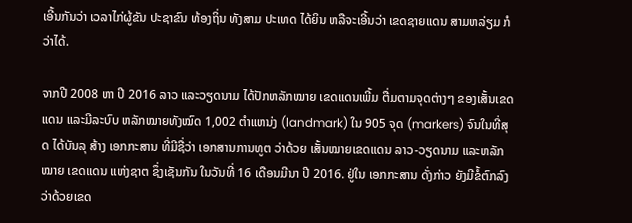ເອີ້ນກັນວ່າ ເວລາໄກ່ຜູ້ຂັນ ປະຊາຂົນ ທ້ອງຖິ່ນ ທັງສາມ ປະເທດ ໄດ້ຍິນ ຫລືຈະເອີ້ນວ່າ ເຂດຊາຍແດນ ສາມຫລ່ຽມ ກໍວ່າໄດ້.

ຈາກປີ 2008 ຫາ ປີ 2016 ລາວ ແລະວຽດນາມ ໄດ້ປັກຫລັກໝາຍ ເຂດແດນເພີ້ມ ຕື່ມຕາມຈຸດຕ່າງໆ ຂອງເສັ້ນເຂດແດນ ແລະມີລະບົບ ຫລັກໝາຍທັງໝົດ 1,002 ຕໍາແຫນ່ງ (landmark) ໃນ 905 ຈຸດ (markers) ຈົນໃນທີ່ສຸດ ໄດ້ບັນລຸ ສ້າງ ເອກກະສານ ທີ່ມີຊື່ວ່າ ເອກສານການທູຕ ວ່າດ້ວຍ ເສັ້ນໝາຍເຂດແດນ ລາວ-ວຽດນາມ ແລະຫລັກໝາຍ ເຂດແດນ ແຫ່ງຊາຕ ຊຶ່ງເຊັນກັນ ໃນວັນທີ່ 16 ເດືອນມີນາ ປີ 2016. ຢູ່ໃນ ເອກກະສານ ດັ່ງກ່າວ ຍັງມີຂໍ້ຕົກລົງ ວ່າດ້ວຍເຂດ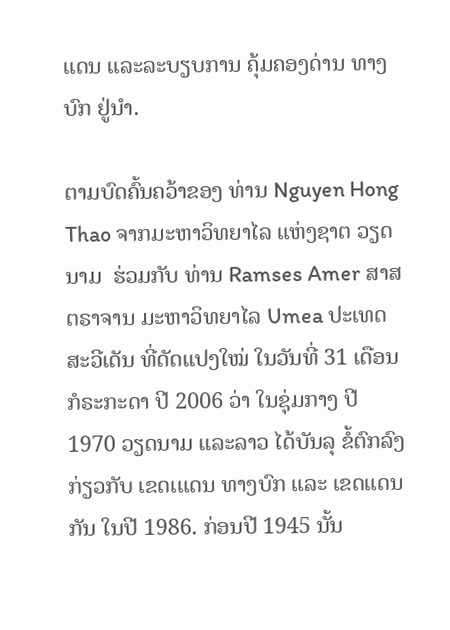ແດນ ແລະລະບຽບການ ຄຸ້ມຄອງດ່ານ ທາງບົກ ຢູ່ນໍາ.

ຕາມບົດຄົ້ນຄວ້າຂອງ ທ່ານ Nguyen Hong Thao ຈາກມະຫາວິທຍາໄລ ແຫ່ງຊາຕ ວຽດນາມ  ຮ່ວມກັບ ທ່ານ Ramses Amer ສາສຕຣາຈານ ມະຫາວິທຍາໄລ Umea ປະເທດ ສະວີເດັນ ທີ່ດັດແປງໃໝ່ ໃນວັນທີ່ 31 ເດືອນ ກໍຣະກະດາ ປີ 2006 ວ່າ ໃນຊຸ່ມກາງ ປີ 1970 ວຽດນາມ ແລະລາວ ໄດ້ບັນລຸ ຂໍ້ຕົກລົງກ່ຽວກັບ ເຂດເແດນ ທາງບົກ ແລະ ເຂດແດນກັນ ໃນປີ 1986. ກ່ອນປີ 1945 ນັ້ນ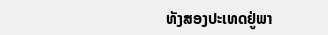ທັງສອງປະເທດຢູ່ພາ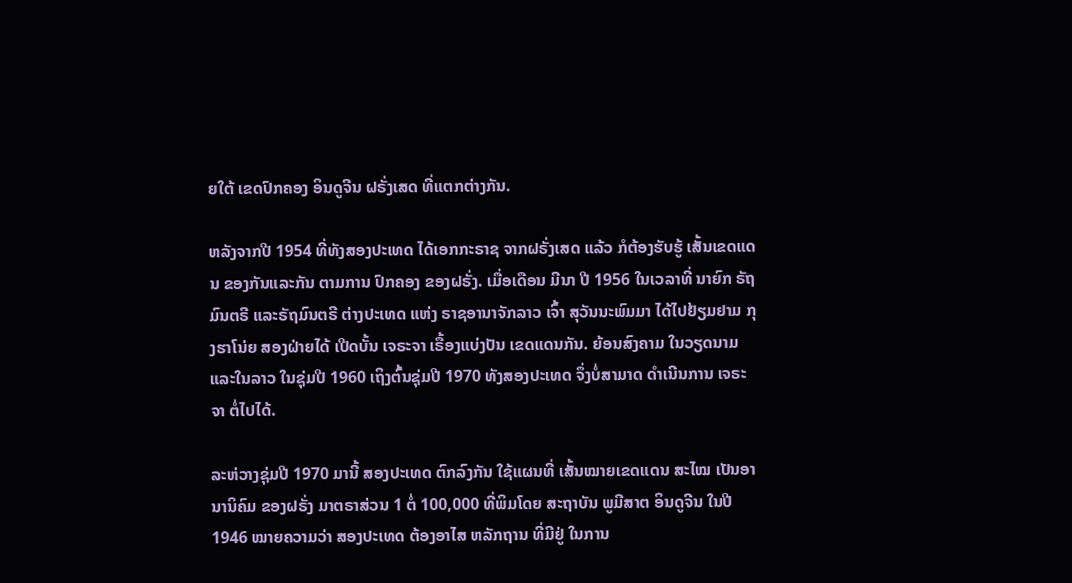ຍໃຕ້ ເຂດປົກຄອງ ອິນດູຈີນ ຝຣັ່ງເສດ ທີ່ແຕກຕ່າງກັນ.

ຫລັງຈາກປີ 1954 ທີ່ທັງສອງປະເທດ ໄດ້ເອກກະຣາຊ ຈາກຝຣັ່ງເສດ ແລ້ວ ກໍຕ້ອງຮັບຮູ້ ເສັ້ນເຂດແດນ ຂອງກັນແລະກັນ ຕາມການ ປົກຄອງ ຂອງຝຣັ່ງ. ເມື່ອເດືອນ ມີນາ ປີ 1956 ໃນເວລາທີ່ ນາຍົກ ຣັຖມົນຕຣີ ແລະຣັຖມົນຕຣີ ຕ່າງປະເທດ ແຫ່ງ ຣາຊອານາຈັກລາວ ເຈົ້າ ສຸວັນນະພົມມາ ໄດ້ໄປຢ້ຽມຢາມ ກຸງຮາໂນ່ຍ ສອງຝ່າຍໄດ້ ເປີດບັ້ນ ເຈຣະຈາ ເຣື້ອງແບ່ງປັນ ເຂດແດນກັນ. ຍ້ອນສົງຄາມ ໃນວຽດນາມ ແລະໃນລາວ ໃນຊຸ່ມປີ 1960 ເຖິງຕົ້ນຊຸ່ມປີ 1970 ທັງສອງປະເທດ ຈຶ່ງບໍ່ສາມາດ ດໍາເນີນການ ເຈຣະຈາ ຕໍ່ໄປໄດ້.

ລະຫ່ວາງຊຸ່ມປີ 1970 ມານີ້ ສອງປະເທດ ຕົກລົງກັນ ໃຊ້ແຜນທີ່ ເສັ້ນໝາຍເຂດແດນ ສະໄໝ ເປັນອານານິຄົມ ຂອງຝຣັ່ງ ມາຕຣາສ່ວນ 1 ຕໍ່ 100,000 ທີ່ພິມໂດຍ ສະຖາບັນ ພູມີສາຕ ອິນດູຈີນ ໃນປີ 1946 ໝາຍຄວາມວ່າ ສອງປະເທດ ຕ້ອງອາໄສ ຫລັກຖານ ທີ່ມີຢູ່ ໃນການ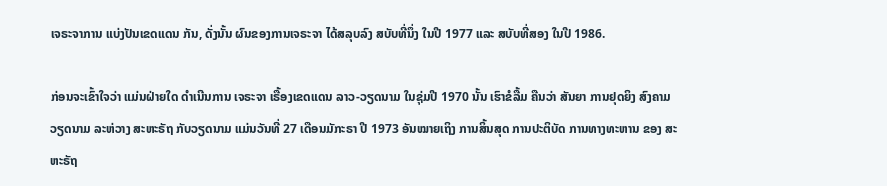ເຈຣະຈາການ ແບ່ງປັນເຂດແດນ ກັນ, ດັ່ງນັ້ນ ຜົນຂອງການເຈຣະຈາ ໄດ້ສລຸບລົງ ສບັບທີ່ນຶ່ງ ໃນປີ 1977 ແລະ ສບັບທີ່ສອງ ໃນປີ 1986.

ກ່ອນຈະເຂົ້າໃຈວ່າ ແມ່ນຝ່າຍໃດ ດໍາເນີນການ ເຈຣະຈາ ເຣື້ອງເຂດແດນ ລາວ-ວຽດນາມ ໃນຊຸ່ມປີ 1970 ນັ້ນ ເຮົາຂໍລື້ມ ຄືນວ່າ ສັນຍາ ການຢຸດຍິງ ສົງຄາມ ວຽດນາມ ລະຫ່ວາງ ສະຫະຣັຖ ກັບວຽດນາມ ແມ່ນວັນທີ່ 27 ເດືອນມັກະຣາ ປີ 1973 ອັນໝາຍເຖິງ ການສິ້ນສຸດ ການປະຕິບັດ ການທາງທະຫານ ຂອງ ສະຫະຣັຖ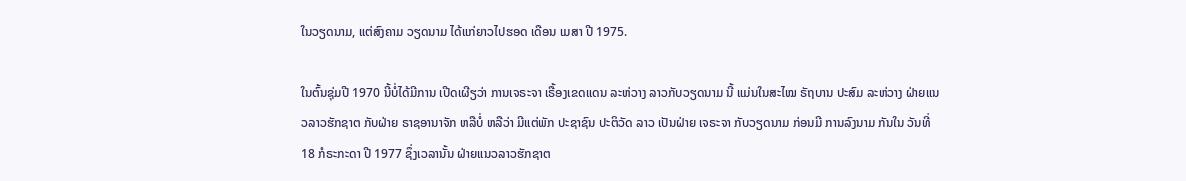ໃນວຽດນາມ, ແຕ່ສົງຄາມ ວຽດນາມ ໄດ້ແກ່ຍາວໄປຮອດ ເດືອນ ເມສາ ປີ 1975.

ໃນຕົ້ນຊຸ່ມປີ 1970 ນີ້ບໍ່ໄດ້ມີການ ເປີດເຜີຽວ່າ ການເຈຣະຈາ ເຣື້ອງເຂດແດນ ລະຫ່ວາງ ລາວກັບວຽດນາມ ນີ້ ແມ່ນໃນສະໄໝ ຣັຖບານ ປະສົມ ລະຫ່ວາງ ຝ່າຍແນວລາວຮັກຊາຕ ກັບຝ່າຍ ຣາຊອານາຈັກ ຫລືບໍ່ ຫລືວ່າ ມີແຕ່ພັກ ປະຊາຊົນ ປະຕິວັດ ລາວ ເປັນຝ່າຍ ເຈຣະຈາ ກັບວຽດນາມ ກ່ອນມີ ການລົງນາມ ກັນໃນ ວັນທີ່ 18 ກໍຣະກະດາ ປີ 1977 ຊຶ່ງເວລານັ້ນ ຝ່າຍແນວລາວຮັກຊາຕ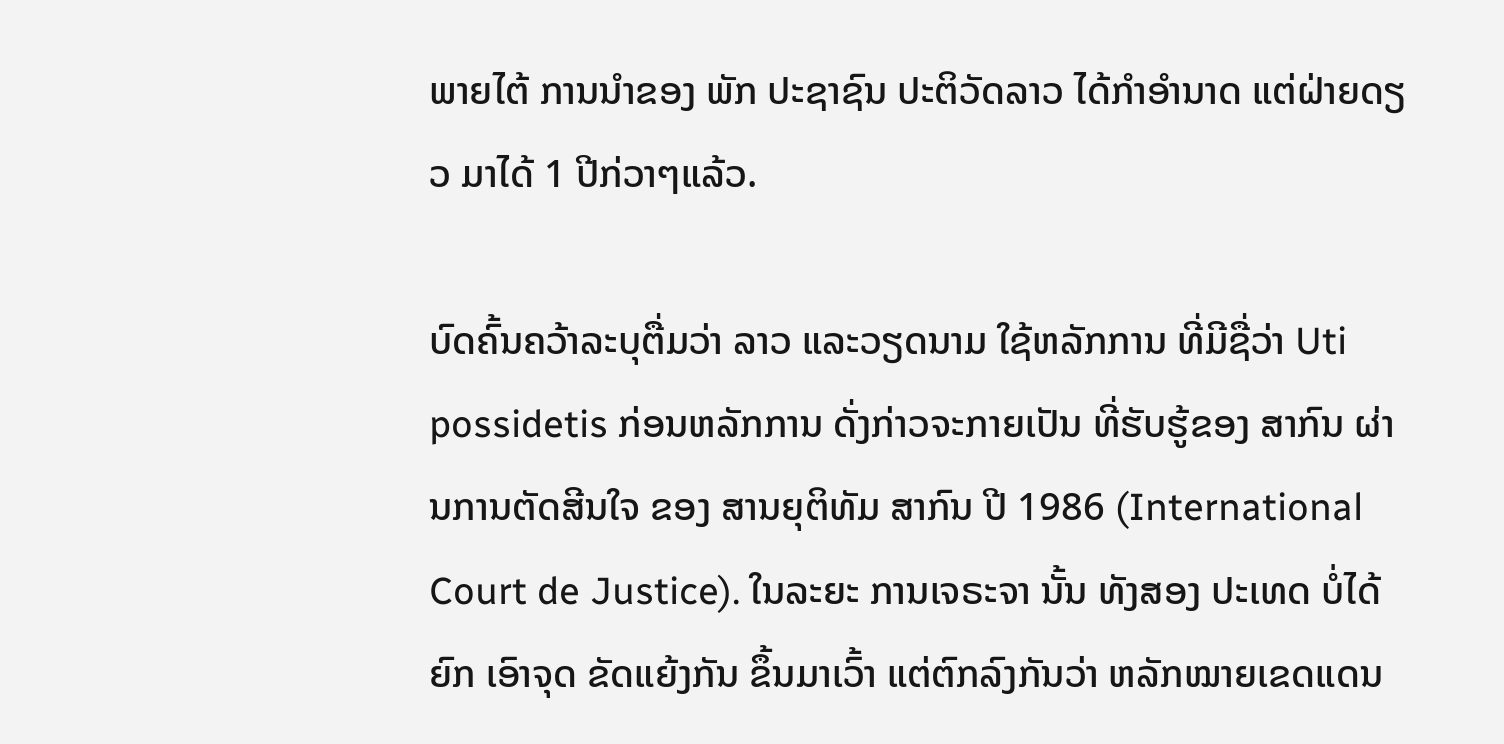ພາຍໄຕ້ ການນໍາຂອງ ພັກ ປະຊາຊົນ ປະຕິວັດລາວ ໄດ້ກໍາອໍານາດ ແຕ່ຝ່າຍດຽວ ມາໄດ້ 1 ປີກ່ວາໆແລ້ວ.

ບົດຄົ້ນຄວ້າລະບຸຕື່ມວ່າ ລາວ ແລະວຽດນາມ ໃຊ້ຫລັກການ ທີ່ມີຊື່ວ່າ Uti possidetis ກ່ອນຫລັກການ ດັ່ງກ່າວຈະກາຍເປັນ ທີ່ຮັບຮູ້ຂອງ ສາກົນ ຜ່ານການຕັດສີນໃຈ ຂອງ ສານຍຸຕິທັມ ສາກົນ ປີ 1986 (International Court de Justice). ໃນລະຍະ ການເຈຣະຈາ ນັ້ນ ທັງສອງ ປະເທດ ບໍ່ໄດ້ຍົກ ເອົາຈຸດ ຂັດແຍ້ງກັນ ຂຶ້ນມາເວົ້າ ແຕ່ຕົກລົງກັນວ່າ ຫລັກໝາຍເຂດແດນ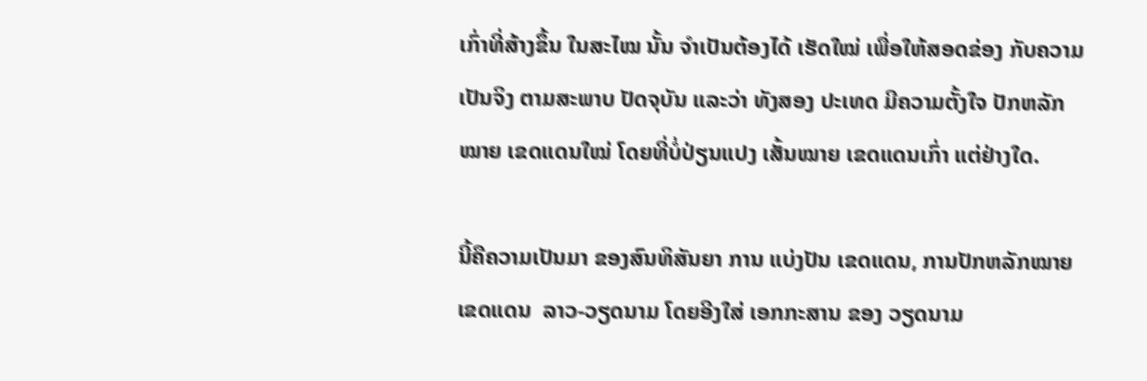ເກົ່າທີ່ສ້າງຂຶ້ນ ໃນສະໄໝ ນັ້ນ ຈໍາເປັນຕ້ອງໄດ້ ເຮັດໃໝ່ ເພື່ອໃຫ້ສອດຂ່ອງ ກັບຄວາມເປັນຈິງ ຕາມສະພາບ ປັດຈຸບັນ ແລະວ່າ ທັງສອງ ປະເທດ ມີຄວາມຕັ້ງໃຈ ປັກຫລັກໝາຍ ເຂດແດນໃໝ່ ໂດຍທີ່ບໍ່ປ່ຽນແປງ ເສັ້ນໝາຍ ເຂດແດນເກົ່າ ແຕ່ຢ່າງໃດ.

ນີ້ຄືຄວາມເປັນມາ ຂອງສົນທິສັນຍາ ການ ແບ່ງປັນ ເຂດແດນ, ການປັກຫລັກໝາຍ ເຂດແດນ  ລາວ-ວຽດນາມ ໂດຍອີງໃສ່ ເອກກະສານ ຂອງ ວຽດນາມ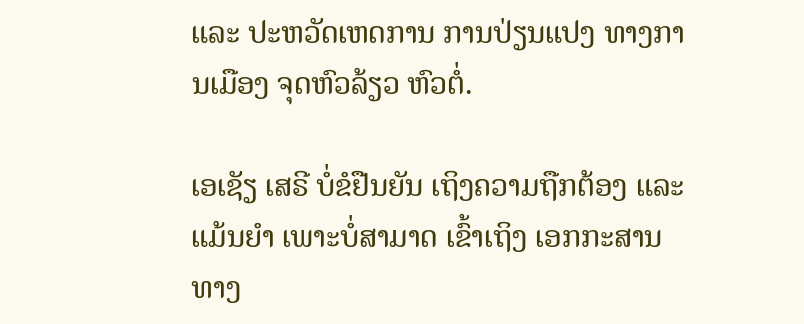ແລະ ປະຫວັດເຫດການ ການປ່ຽນແປງ ທາງການເມືອງ ຈຸດຫົວລ້ຽວ ຫົວຕໍ່.

ເອເຊັຽ ເສຣີ ບໍ່ຂໍຢືນຍັນ ເຖິງຄວາມຖືກຕ້ອງ ແລະແມ້ນຍໍາ ເພາະບໍ່ສາມາດ ເຂົ້າເຖິງ ເອກກະສານ ທາງ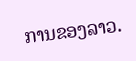ການຂອງລາວ.